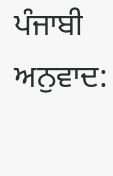ਪੰਜਾਬੀ ਅਨੁਵਾਦ: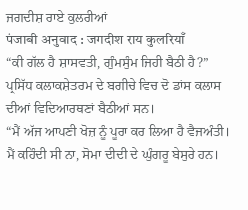ਜਗਦੀਸ਼ ਰਾਏ ਕੁਲਰੀਆਂ
पंजाबी अनुवाद : जगदीश राय कुलरियाँ
“ਕੀ ਗੱਲ ਹੈ ਸ਼ਾਸਵਤੀ, ਗੁੰਮਸੁੰਮ ਜਿਹੀ ਬੈਠੀ ਹੈ?” ਪ੍ਰਸਿੱਧ ਕਲਾਕਸ਼ੇਤਰਮ ਦੇ ਬਗੀਚੇ ਵਿਚ ਦੋ ਡਾਂਸ ਕਲਾਸ ਦੀਆਂ ਵਿਦਿਆਰਥਣਾਂ ਬੈਠੀਆਂ ਸਨ।
“ਮੈਂ ਅੱਜ ਆਪਣੀ ਖੋਜ਼ ਨੂੰ ਪੂਰਾ ਕਰ ਲਿਆ ਹੈ ਵੈਜਅੰਤੀ। ਮੈਂ ਕਹਿੰਦੀ ਸੀ ਨਾ, ਸੋਮਾ ਦੀਦੀ ਦੇ ਘੁੰਗਰੂ ਬੇਸੁਰੇ ਹਨ।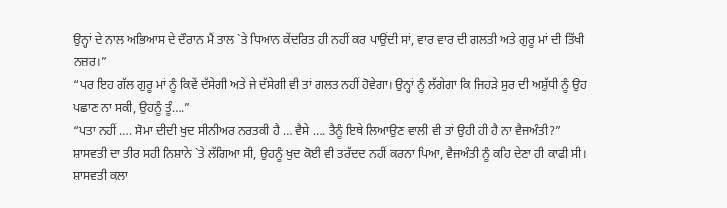ਉਨ੍ਹਾਂ ਦੇ ਨਾਲ ਅਭਿਆਸ ਦੇ ਦੌਰਾਨ ਮੈਂ ਤਾਲ `ਤੇ ਧਿਆਨ ਕੇਂਦਰਿਤ ਹੀ ਨਹੀਂ ਕਰ ਪਾਉਂਦੀ ਸਾਂ, ਵਾਰ ਵਾਰ ਦੀ ਗਲਤੀ ਅਤੇ ਗੁਰੂ ਮਾਂ ਦੀ ਤਿੱਖੀ ਨਜ਼ਰ।”
“ਪਰ ਇਹ ਗੱਲ ਗੁਰੂ ਮਾਂ ਨੂੰ ਕਿਵੇਂ ਦੱਸੇਗੀ ਅਤੇ ਜੇ ਦੱਸੇਗੀ ਵੀ ਤਾਂ ਗਲਤ ਨਹੀਂ ਹੋਵੇਗਾ। ਉਨ੍ਹਾਂ ਨੂੰ ਲੱਗੇਗਾ ਕਿ ਜਿਹੜੇ ਸੁਰ ਦੀ ਅਸ਼ੁੱਧੀ ਨੂੰ ਉਹ ਪਛਾਣ ਨਾ ਸਕੀ, ਉਹਨੂੰ ਤੂੰ….”
“ਪਤਾ ਨਹੀਂ …. ਸੋਮਾ ਦੀਦੀ ਖੁਦ ਸੀਨੀਅਰ ਨਰਤਕੀ ਹੈ … ਵੈਸੇ …. ਤੈਨੂੰ ਇਥੇ ਲਿਆਉਣ ਵਾਲੀ ਵੀ ਤਾਂ ਉਹੀ ਹੀ ਹੈ ਨਾ ਵੈਜਅੰਤੀ?”
ਸ਼ਾਸਵਤੀ ਦਾ ਤੀਰ ਸਹੀ ਨਿਸ਼ਾਨੇ `ਤੇ ਲੱਗਿਆ ਸੀ, ਉਹਨੂੰ ਖੁਦ ਕੋਈ ਵੀ ਤਰੱਦਦ ਨਹੀਂ ਕਰਨਾ ਪਿਆ, ਵੈਜਅੰਤੀ ਨੂੰ ਕਹਿ ਦੇਣਾ ਹੀ ਕਾਫੀ ਸੀ। ਸ਼ਾਸਵਤੀ ਕਲਾ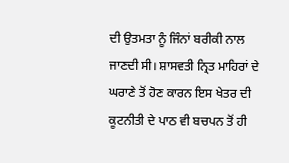ਦੀ ਉਤਮਤਾ ਨੂੰ ਜਿੰਨਾਂ ਬਰੀਕੀ ਨਾਲ ਜਾਣਦੀ ਸੀ। ਸ਼ਾਸਵਤੀ ਨ੍ਰਿਤ ਮਾਹਿਰਾਂ ਦੇ ਘਰਾਣੇ ਤੋਂ ਹੋਣ ਕਾਰਨ ਇਸ ਖੇਤਰ ਦੀ ਕੂਟਨੀਤੀ ਦੇ ਪਾਠ ਵੀ ਬਚਪਨ ਤੋਂ ਹੀ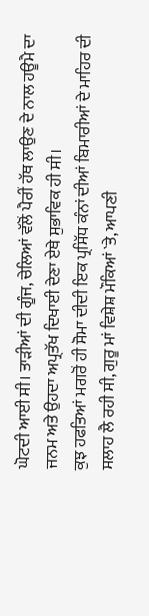ਘੋਟਦੀ ਆਈ ਸੀ। ਤਾੜੀਆਂ ਦੀ ਗੂੰਜ, ਚੇਲਿਆਂ ਵੱਲੋਂ ਪੈਰੀਂ ਹੱਥ ਲਾਉਣ ਦੇ ਨਾਲ ਹਊਮੈ ਦਾ ਜਨਮ ਅਤੇ ਉਹਦਾ ਅਪ੍ਰਤੱਖ ਦਿਖਾਈ ਦੇਣਾ ਏਥੇ ਸੁਭਾਵਿਕ ਹੀ ਸੀ।
ਕੁਝ ਹਫਤਿਆਂ ਮਗਰੋਂ ਹੀ ਸੋਮਾ ਦੀਦੀ ਇਕ ਪ੍ਰਸਿੱਧ ਕੰਨਾਂ ਦੀਆਂ ਬਿਮਾਰੀਆਂ ਦੇ ਮਾਹਿਰ ਦੀ ਸਲਾਹ ਲੈ ਰਹੀ ਸੀ, ਗੁਰੂ ਮਾਂ ਵਿਸ਼ੇਸ਼ ਮੌਕਿਆਂ `ਤੇ, ਆਪਣੀ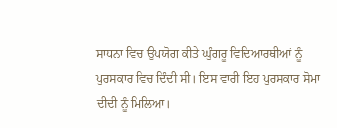ਸਾਧਨਾ ਵਿਚ ਉਪਯੋਗ ਕੀਤੇ ਘੁੰਗਰੂ ਵਿਦਿਆਰਥੀਆਂ ਨੂੰ ਪੁਰਸਕਾਰ ਵਿਚ ਦਿੰਦੀ ਸੀ। ਇਸ ਵਾਰੀ ਇਹ ਪੁਰਸਕਾਰ ਸੋਮਾ ਦੀਦੀ ਨੂੰ ਮਿਲਿਆ।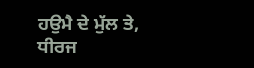ਹਉਮੈ ਦੇ ਮੁੱਲ ਤੇ, ਧੀਰਜ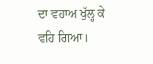ਦਾ ਵਹਾਅ ਖੁੱਲ੍ਹ ਕੇ ਵਹਿ ਗਿਆ।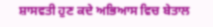ਸ਼ਾਸਵਤੀ ਹੁਣ ਕਦੇ ਅਭਿਆਸ ਵਿਚ ਬੇਤਾਲ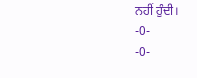ਨਹੀਂ ਹੁੰਦੀ।
-0-
-0-